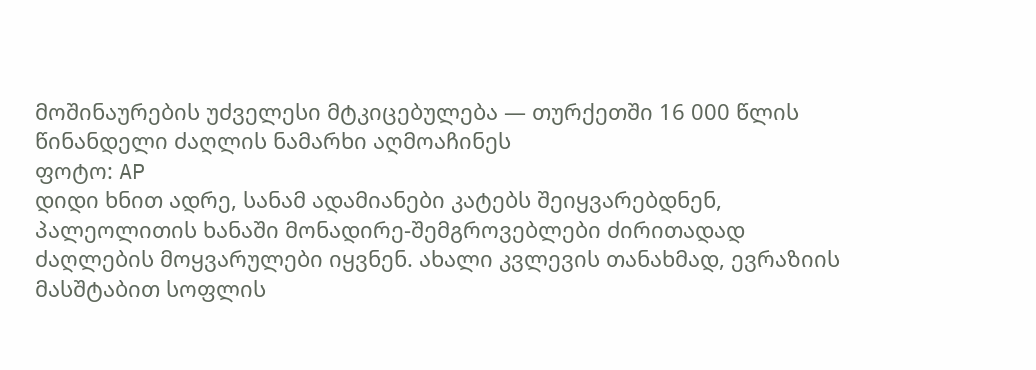მოშინაურების უძველესი მტკიცებულება — თურქეთში 16 000 წლის წინანდელი ძაღლის ნამარხი აღმოაჩინეს
ფოტო: AP
დიდი ხნით ადრე, სანამ ადამიანები კატებს შეიყვარებდნენ, პალეოლითის ხანაში მონადირე-შემგროვებლები ძირითადად ძაღლების მოყვარულები იყვნენ. ახალი კვლევის თანახმად, ევრაზიის მასშტაბით სოფლის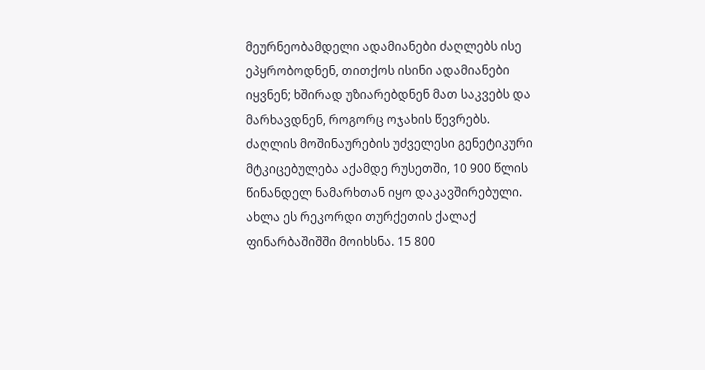მეურნეობამდელი ადამიანები ძაღლებს ისე ეპყრობოდნენ, თითქოს ისინი ადამიანები იყვნენ; ხშირად უზიარებდნენ მათ საკვებს და მარხავდნენ, როგორც ოჯახის წევრებს.
ძაღლის მოშინაურების უძველესი გენეტიკური მტკიცებულება აქამდე რუსეთში, 10 900 წლის წინანდელ ნამარხთან იყო დაკავშირებული. ახლა ეს რეკორდი თურქეთის ქალაქ ფინარბაშიშში მოიხსნა. 15 800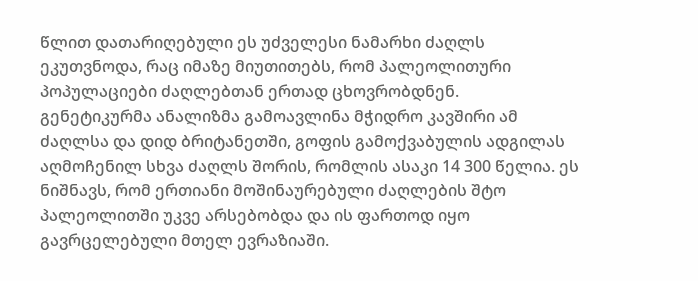წლით დათარიღებული ეს უძველესი ნამარხი ძაღლს ეკუთვნოდა, რაც იმაზე მიუთითებს, რომ პალეოლითური პოპულაციები ძაღლებთან ერთად ცხოვრობდნენ.
გენეტიკურმა ანალიზმა გამოავლინა მჭიდრო კავშირი ამ ძაღლსა და დიდ ბრიტანეთში, გოფის გამოქვაბულის ადგილას აღმოჩენილ სხვა ძაღლს შორის, რომლის ასაკი 14 300 წელია. ეს ნიშნავს, რომ ერთიანი მოშინაურებული ძაღლების შტო პალეოლითში უკვე არსებობდა და ის ფართოდ იყო გავრცელებული მთელ ევრაზიაში.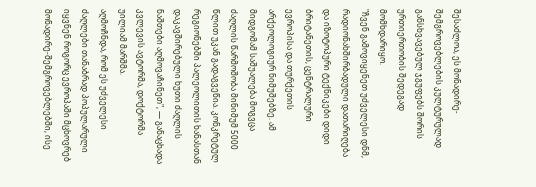შესაძლოა, ეს მონადირე-შემგროვებლების კულტურულად განსხვავებულ ჯგუფებს შორის ურთიერთობის შედეგად მომხდარიყო.
"ჩვენ გამოვიყენეთ უძველესი დნმ, რადიონახშირბადული დათარიღება და იზოტოპური ტექნიკები დიდი ბრიტანეთის, ცენტრალური ევროპისა და თურქეთის არქეოლოგიურ ნიმუშებზე. ამ მიდგომამ საშუალება მოგვცა ძაღლის წარმოშობა მინიმუმ 5000 წლით უკან გადაგვეწია. კონკრეტულ რეგიონებში პალეოლითის ხანასთან დაკავშირებული ხუთი ძაღლის ნაშთები აღმოვაჩინეთ", — განაცხადა კვლევის ავტორმა, დოქტორმა უილიამ მარშმა.
აღმოჩნდა, რომ ეს უძველესი ძაღლები თანაბრად პოპულარული იყვნენ როგორც ევროპაში მცხოვრებ მონადირე-შემგროვებლებში, ისე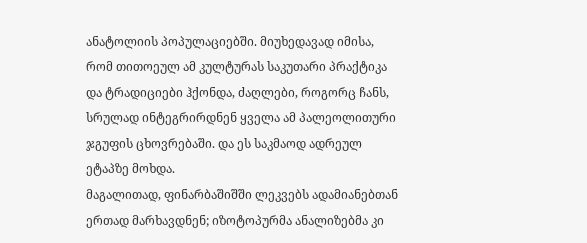ანატოლიის პოპულაციებში. მიუხედავად იმისა, რომ თითოეულ ამ კულტურას საკუთარი პრაქტიკა და ტრადიციები ჰქონდა, ძაღლები, როგორც ჩანს, სრულად ინტეგრირდნენ ყველა ამ პალეოლითური ჯგუფის ცხოვრებაში. და ეს საკმაოდ ადრეულ ეტაპზე მოხდა.
მაგალითად, ფინარბაშიშში ლეკვებს ადამიანებთან ერთად მარხავდნენ; იზოტოპურმა ანალიზებმა კი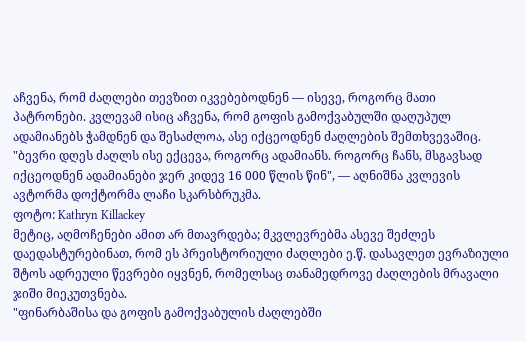აჩვენა, რომ ძაღლები თევზით იკვებებოდნენ — ისევე, როგორც მათი პატრონები. კვლევამ ისიც აჩვენა, რომ გოფის გამოქვაბულში დაღუპულ ადამიანებს ჭამდნენ და შესაძლოა, ასე იქცეოდნენ ძაღლების შემთხვევაშიც.
"ბევრი დღეს ძაღლს ისე ექცევა, როგორც ადამიანს. როგორც ჩანს, მსგავსად იქცეოდნენ ადამიანები ჯერ კიდევ 16 000 წლის წინ", — აღნიშნა კვლევის ავტორმა დოქტორმა ლაჩი სკარსბრუკმა.
ფოტო: Kathryn Killackey
მეტიც, აღმოჩენები ამით არ მთავრდება; მკვლევრებმა ასევე შეძლეს დაედასტურებინათ, რომ ეს პრეისტორიული ძაღლები ე.წ. დასავლეთ ევრაზიული შტოს ადრეული წევრები იყვნენ, რომელსაც თანამედროვე ძაღლების მრავალი ჯიში მიეკუთვნება.
"ფინარბაშისა და გოფის გამოქვაბულის ძაღლებში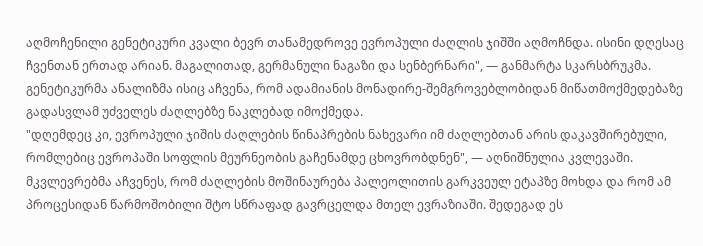აღმოჩენილი გენეტიკური კვალი ბევრ თანამედროვე ევროპული ძაღლის ჯიშში აღმოჩნდა. ისინი დღესაც ჩვენთან ერთად არიან. მაგალითად, გერმანული ნაგაზი და სენბერნარი", — განმარტა სკარსბრუკმა.
გენეტიკურმა ანალიზმა ისიც აჩვენა, რომ ადამიანის მონადირე-შემგროვებლობიდან მიწათმოქმედებაზე გადასვლამ უძველეს ძაღლებზე ნაკლებად იმოქმედა.
"დღემდეც კი, ევროპული ჯიშის ძაღლების წინაპრების ნახევარი იმ ძაღლებთან არის დაკავშირებული, რომლებიც ევროპაში სოფლის მეურნეობის გაჩენამდე ცხოვრობდნენ", — აღნიშნულია კვლევაში.
მკვლევრებმა აჩვენეს, რომ ძაღლების მოშინაურება პალეოლითის გარკვეულ ეტაპზე მოხდა და რომ ამ პროცესიდან წარმოშობილი შტო სწრაფად გავრცელდა მთელ ევრაზიაში. შედეგად ეს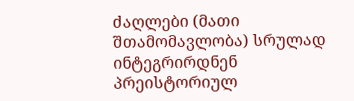ძაღლები (მათი შთამომავლობა) სრულად ინტეგრირდნენ პრეისტორიულ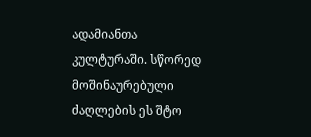ადამიანთა კულტურაში. სწორედ მოშინაურებული ძაღლების ეს შტო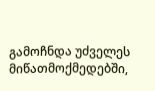გამოჩნდა უძველეს მიწათმოქმედებში,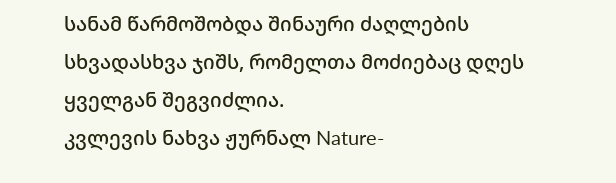სანამ წარმოშობდა შინაური ძაღლების სხვადასხვა ჯიშს, რომელთა მოძიებაც დღეს ყველგან შეგვიძლია.
კვლევის ნახვა ჟურნალ Nature-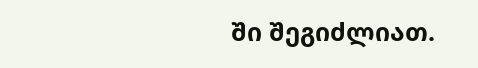ში შეგიძლიათ.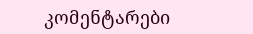კომენტარები